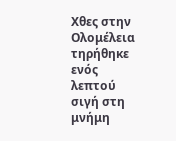Χθες στην Ολομέλεια τηρήθηκε ενός λεπτού σιγή στη μνήμη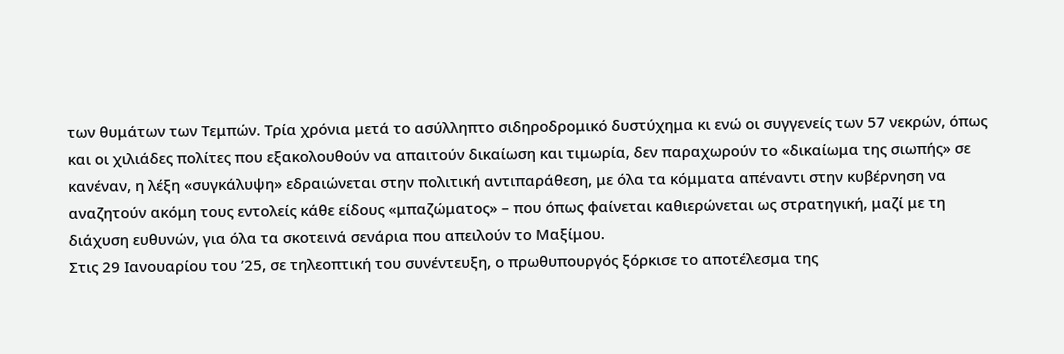των θυμάτων των Τεμπών. Τρία χρόνια μετά το ασύλληπτο σιδηροδρομικό δυστύχημα κι ενώ οι συγγενείς των 57 νεκρών, όπως και οι χιλιάδες πολίτες που εξακολουθούν να απαιτούν δικαίωση και τιμωρία, δεν παραχωρούν το «δικαίωμα της σιωπής» σε κανέναν, η λέξη «συγκάλυψη» εδραιώνεται στην πολιτική αντιπαράθεση, με όλα τα κόμματα απέναντι στην κυβέρνηση να αναζητούν ακόμη τους εντολείς κάθε είδους «μπαζώματος» – που όπως φαίνεται καθιερώνεται ως στρατηγική, μαζί με τη διάχυση ευθυνών, για όλα τα σκοτεινά σενάρια που απειλούν το Μαξίμου.
Στις 29 Ιανουαρίου του ’25, σε τηλεοπτική του συνέντευξη, ο πρωθυπουργός ξόρκισε το αποτέλεσμα της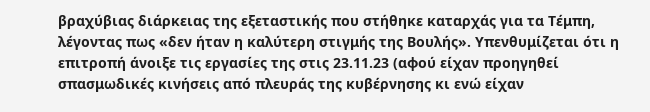βραχύβιας διάρκειας της εξεταστικής που στήθηκε καταρχάς για τα Τέμπη, λέγοντας πως «δεν ήταν η καλύτερη στιγμής της Βουλής». Υπενθυμίζεται ότι η επιτροπή άνοιξε τις εργασίες της στις 23.11.23 (αφού είχαν προηγηθεί σπασμωδικές κινήσεις από πλευράς της κυβέρνησης κι ενώ είχαν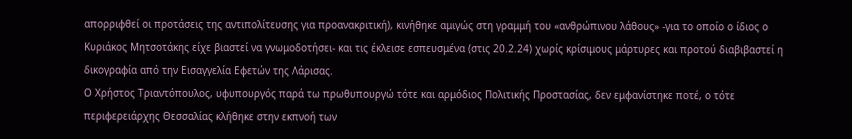απορριφθεί οι προτάσεις της αντιπολίτευσης για προανακριτική), κινήθηκε αμιγώς στη γραμμή του «ανθρώπινου λάθους» -για το οποίο ο ίδιος ο Κυριάκος Μητσοτάκης είχε βιαστεί να γνωμοδοτήσει- και τις έκλεισε εσπευσμένα (στις 20.2.24) χωρίς κρίσιμους μάρτυρες και προτού διαβιβαστεί η δικογραφία από την Εισαγγελία Εφετών της Λάρισας.
Ο Χρήστος Τριαντόπουλος, υφυπουργός παρά τω πρωθυπουργώ τότε και αρμόδιος Πολιτικής Προστασίας, δεν εμφανίστηκε ποτέ, ο τότε περιφερειάρχης Θεσσαλίας κλήθηκε στην εκπνοή των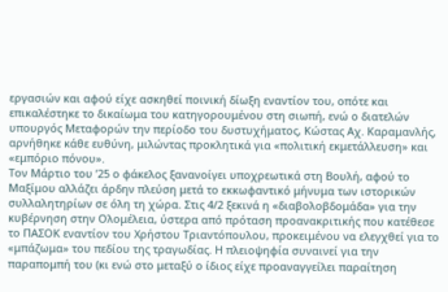εργασιών και αφού είχε ασκηθεί ποινική δίωξη εναντίον του, οπότε και επικαλέστηκε το δικαίωμα του κατηγορουμένου στη σιωπή, ενώ ο διατελών υπουργός Μεταφορών την περίοδο του δυστυχήματος, Κώστας Αχ. Καραμανλής, αρνήθηκε κάθε ευθύνη, μιλώντας προκλητικά για «πολιτική εκμετάλλευση» και «εμπόριο πόνου».
Τον Μάρτιο του ’25 ο φάκελος ξανανοίγει υποχρεωτικά στη Βουλή, αφού το Μαξίμου αλλάζει άρδην πλεύση μετά το εκκωφαντικό μήνυμα των ιστορικών συλλαλητηρίων σε όλη τη χώρα. Στις 4/2 ξεκινά η «διαβολοβδομάδα» για την κυβέρνηση στην Ολομέλεια, ύστερα από πρόταση προανακριτικής που κατέθεσε το ΠΑΣΟΚ εναντίον του Χρήστου Τριαντόπουλου, προκειμένου να ελεγχθεί για το «μπάζωμα» του πεδίου της τραγωδίας. Η πλειοψηφία συναινεί για την παραπομπή του (κι ενώ στο μεταξύ ο ίδιος είχε προαναγγείλει παραίτηση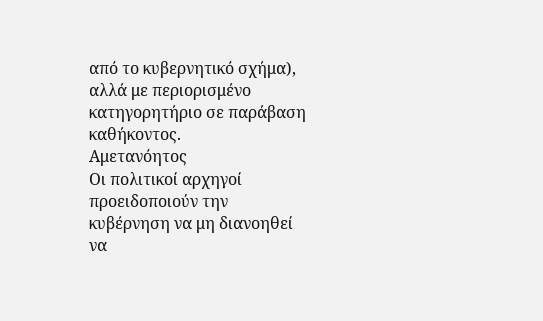από το κυβερνητικό σχήμα), αλλά με περιορισμένο κατηγορητήριο σε παράβαση καθήκοντος.
Αμετανόητος
Οι πολιτικοί αρχηγοί προειδοποιούν την κυβέρνηση να μη διανοηθεί να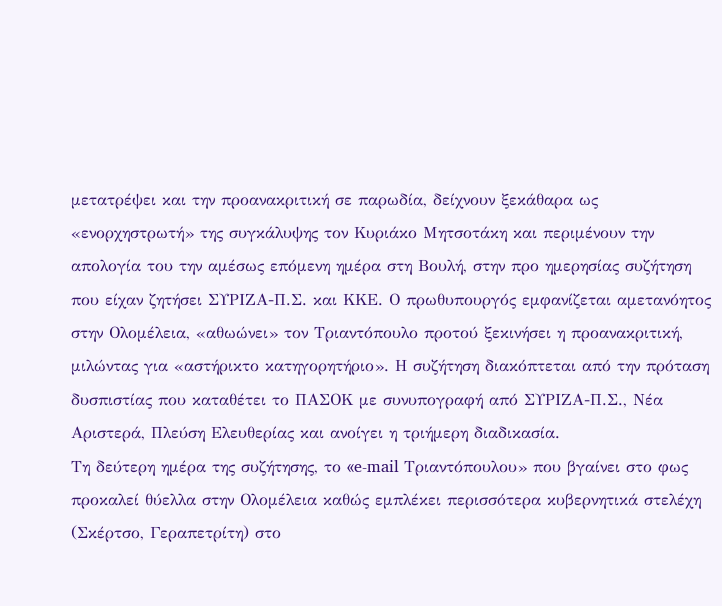μετατρέψει και την προανακριτική σε παρωδία, δείχνουν ξεκάθαρα ως «ενορχηστρωτή» της συγκάλυψης τον Κυριάκο Μητσοτάκη και περιμένουν την απολογία του την αμέσως επόμενη ημέρα στη Βουλή, στην προ ημερησίας συζήτηση που είχαν ζητήσει ΣΥΡΙΖΑ-Π.Σ. και ΚΚΕ. Ο πρωθυπουργός εμφανίζεται αμετανόητος στην Ολομέλεια, «αθωώνει» τον Τριαντόπουλο προτού ξεκινήσει η προανακριτική, μιλώντας για «αστήρικτο κατηγορητήριο». Η συζήτηση διακόπτεται από την πρόταση δυσπιστίας που καταθέτει το ΠΑΣΟΚ με συνυπογραφή από ΣΥΡΙΖΑ-Π.Σ., Νέα Αριστερά, Πλεύση Ελευθερίας και ανοίγει η τριήμερη διαδικασία.
Τη δεύτερη ημέρα της συζήτησης, το «e-mail Τριαντόπουλου» που βγαίνει στο φως προκαλεί θύελλα στην Ολομέλεια καθώς εμπλέκει περισσότερα κυβερνητικά στελέχη (Σκέρτσο, Γεραπετρίτη) στο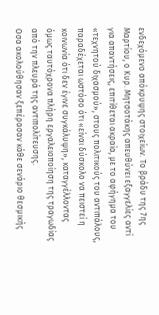ενδεχόμενο απόκρυψης στοιχείων. Το βράδυ της 7ης Μαρτίου, ο Κυρ. Μητσοτάκης απευθύνει εξαγγελίες αντί για απαντήσεις, επιτίθεται ακραία, με το αφήγημα του «τεχνητού διχασμού», στους πολιτικούς του αντιπάλους, παραδέχεται ωστόσο ότι «είναι δύσκολο να πειστεί η κοινωνία ότι δεν έγινε συγκάλυψη», καταγγέλλοντας όμως ταυτόχρονα πλήρη εργαλειοποίηση της τραγωδίας από την πλευρά της αντιπολίτευσης.
Οσα ακολούθησαν ξεπέρασαν κάθε σενάριο θεσμικής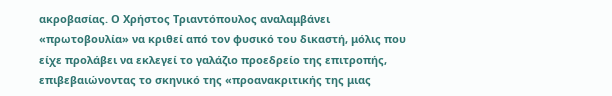ακροβασίας. Ο Χρήστος Τριαντόπουλος αναλαμβάνει «πρωτοβουλία» να κριθεί από τον φυσικό του δικαστή, μόλις που είχε προλάβει να εκλεγεί το γαλάζιο προεδρείο της επιτροπής, επιβεβαιώνοντας το σκηνικό της «προανακριτικής της μιας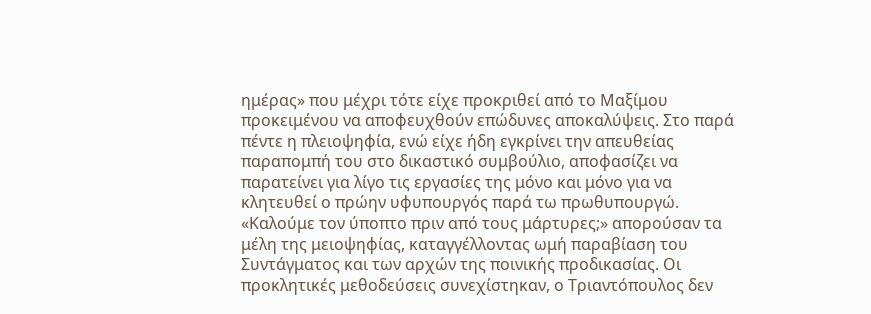ημέρας» που μέχρι τότε είχε προκριθεί από το Μαξίμου προκειμένου να αποφευχθούν επώδυνες αποκαλύψεις. Στο παρά πέντε η πλειοψηφία, ενώ είχε ήδη εγκρίνει την απευθείας παραπομπή του στο δικαστικό συμβούλιο, αποφασίζει να παρατείνει για λίγο τις εργασίες της μόνο και μόνο για να κλητευθεί ο πρώην υφυπουργός παρά τω πρωθυπουργώ.
«Καλούμε τον ύποπτο πριν από τους μάρτυρες;» απορούσαν τα μέλη της μειοψηφίας, καταγγέλλοντας ωμή παραβίαση του Συντάγματος και των αρχών της ποινικής προδικασίας. Οι προκλητικές μεθοδεύσεις συνεχίστηκαν, ο Τριαντόπουλος δεν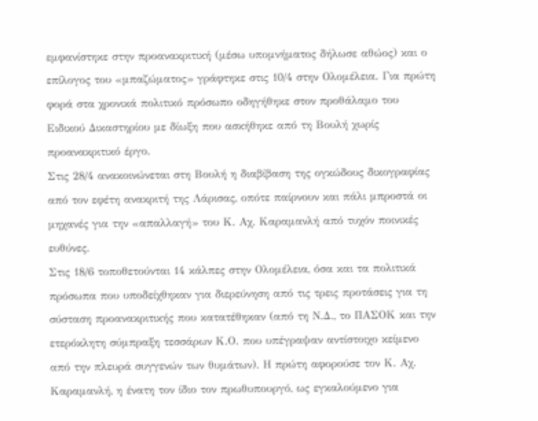εμφανίστηκε στην προανακριτική (μέσω υπομνήματος δήλωσε αθώος) και ο επίλογος του «μπαζώματος» γράφτηκε στις 10/4 στην Ολομέλεια. Για πρώτη φορά στα χρονικά πολιτικό πρόσωπο οδηγήθηκε στον προθάλαμο του Ειδικού Δικαστηρίου με δίωξη που ασκήθηκε από τη Βουλή χωρίς προανακριτικό έργο.
Στις 28/4 ανακοινώνεται στη Βουλή η διαβίβαση της ογκώδους δικογραφίας από τον εφέτη ανακριτή της Λάρισας, οπότε παίρνουν και πάλι μπροστά οι μηχανές για την «απαλλαγή» του Κ. Αχ. Καραμανλή από τυχόν ποινικές ευθύνες.
Στις 18/6 τοποθετούνται 14 κάλπες στην Ολομέλεια, όσα και τα πολιτικά πρόσωπα που υποδείχθηκαν για διερεύνηση από τις τρεις προτάσεις για τη σύσταση προανακριτικής που κατατέθηκαν (από τη Ν.Δ., το ΠΑΣΟΚ και την ετερόκλητη σύμπραξη τεσσάρων Κ.Ο. που υπέγραψαν αντίστοιχο κείμενο από την πλευρά συγγενών των θυμάτων). Η πρώτη αφορούσε τον Κ. Αχ. Καραμανλή, η ένατη τον ίδιο τον πρωθυπουργό, ως εγκαλούμενο για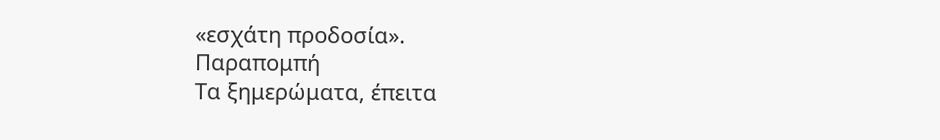«εσχάτη προδοσία».
Παραπομπή
Τα ξημερώματα, έπειτα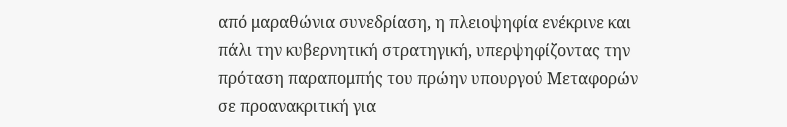από μαραθώνια συνεδρίαση, η πλειοψηφία ενέκρινε και πάλι την κυβερνητική στρατηγική, υπερψηφίζοντας την πρόταση παραπομπής του πρώην υπουργού Μεταφορών σε προανακριτική για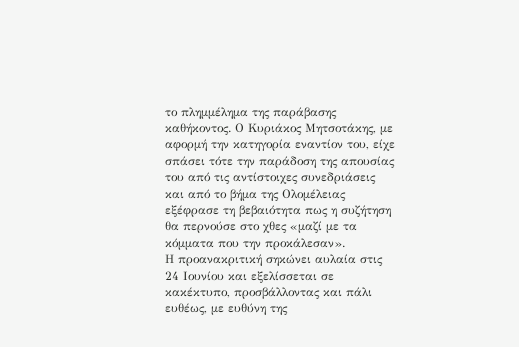το πλημμέλημα της παράβασης καθήκοντος. Ο Κυριάκος Μητσοτάκης, με αφορμή την κατηγορία εναντίον του, είχε σπάσει τότε την παράδοση της απουσίας του από τις αντίστοιχες συνεδριάσεις και από το βήμα της Ολομέλειας εξέφρασε τη βεβαιότητα πως η συζήτηση θα περνούσε στο χθες «μαζί με τα κόμματα που την προκάλεσαν».
Η προανακριτική σηκώνει αυλαία στις 24 Ιουνίου και εξελίσσεται σε κακέκτυπο, προσβάλλοντας και πάλι ευθέως, με ευθύνη της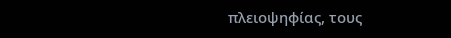πλειοψηφίας, τους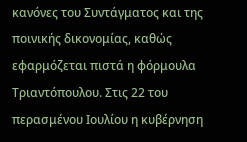κανόνες του Συντάγματος και της ποινικής δικονομίας, καθώς εφαρμόζεται πιστά η φόρμουλα Τριαντόπουλου. Στις 22 του περασμένου Ιουλίου η κυβέρνηση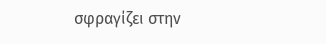σφραγίζει στην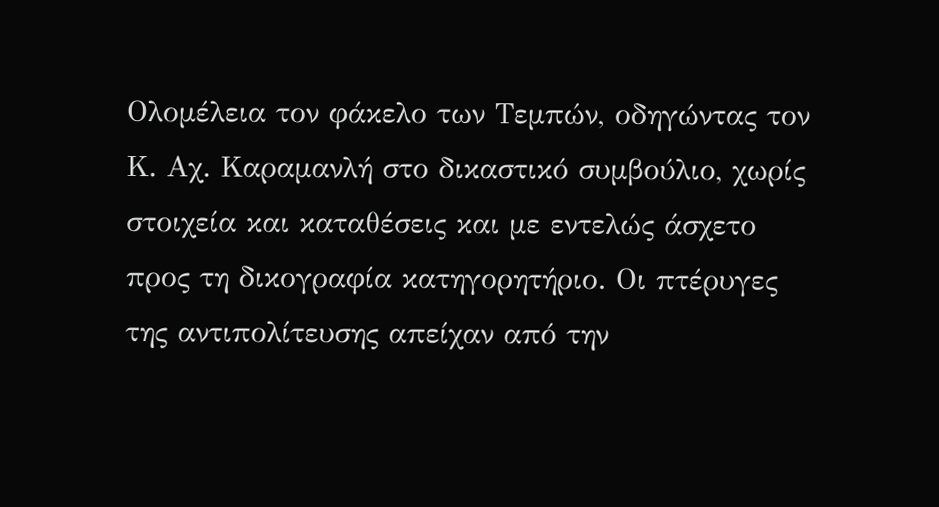Ολομέλεια τον φάκελο των Τεμπών, οδηγώντας τον Κ. Αχ. Καραμανλή στο δικαστικό συμβούλιο, χωρίς στοιχεία και καταθέσεις και με εντελώς άσχετο προς τη δικογραφία κατηγορητήριο. Οι πτέρυγες της αντιπολίτευσης απείχαν από την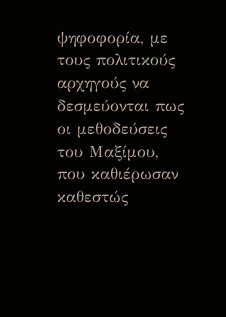ψηφοφορία, με τους πολιτικούς αρχηγούς να δεσμεύονται πως οι μεθοδεύσεις του Μαξίμου, που καθιέρωσαν καθεστώς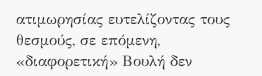ατιμωρησίας ευτελίζοντας τους θεσμούς, σε επόμενη, «διαφορετική» Βουλή δεν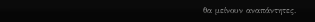θα μείνουν αναπάντητες.